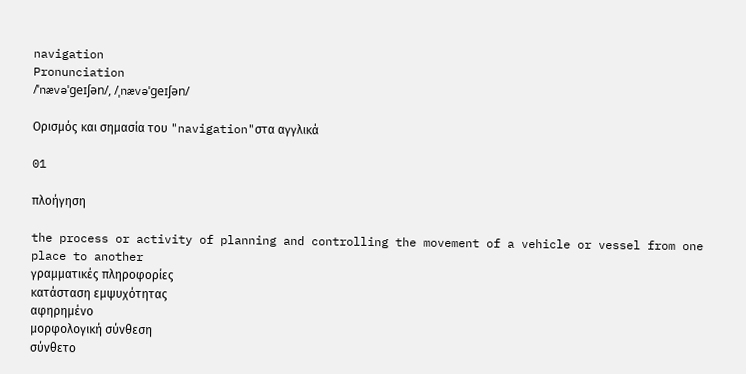navigation
Pronunciation
/ˈnævəˈɡeɪʃən/, /ˌnævəˈɡeɪʃən/

Ορισμός και σημασία του "navigation"στα αγγλικά

01

πλοήγηση

the process or activity of planning and controlling the movement of a vehicle or vessel from one place to another
γραμματικές πληροφορίες
κατάσταση εμψυχότητας
αφηρημένο
μορφολογική σύνθεση
σύνθετο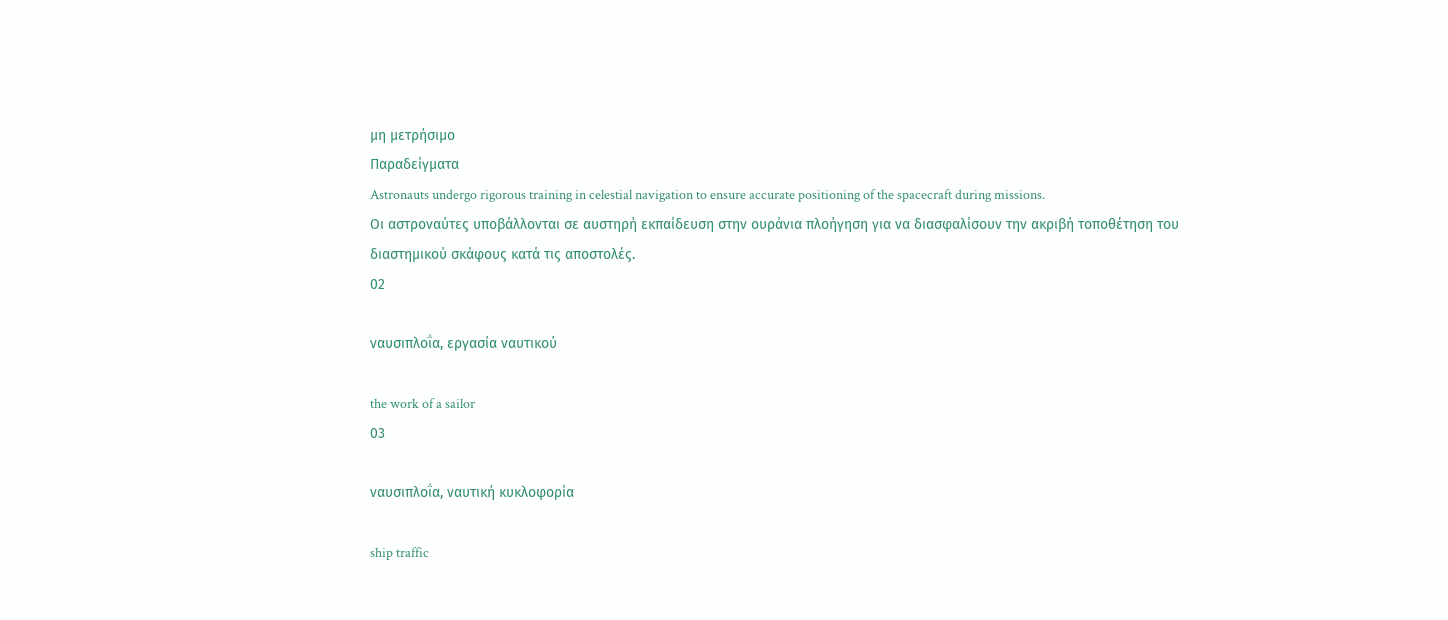μη μετρήσιμο
Παραδείγματα
Astronauts undergo rigorous training in celestial navigation to ensure accurate positioning of the spacecraft during missions.
Οι αστροναύτες υποβάλλονται σε αυστηρή εκπαίδευση στην ουράνια πλοήγηση για να διασφαλίσουν την ακριβή τοποθέτηση του διαστημικού σκάφους κατά τις αποστολές.
02

ναυσιπλοΐα, εργασία ναυτικού

the work of a sailor
03

ναυσιπλοΐα, ναυτική κυκλοφορία

ship traffic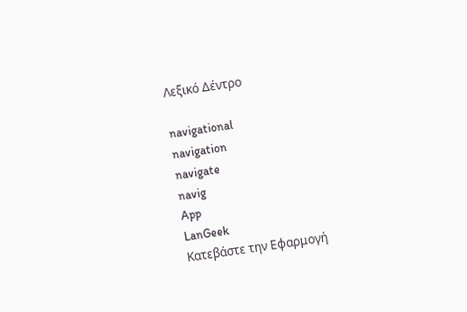Λεξικό Δέντρο

navigational
navigation
navigate
navig
App
LanGeek
Κατεβάστε την Εφαρμογή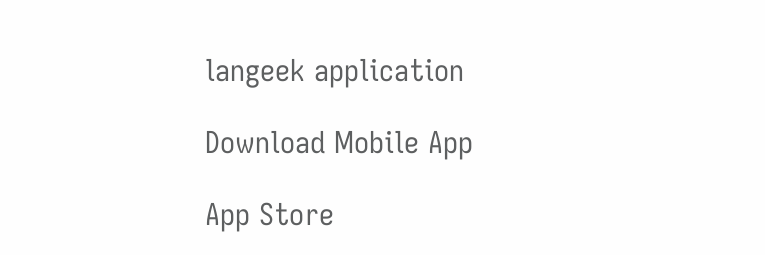langeek application

Download Mobile App

App Store